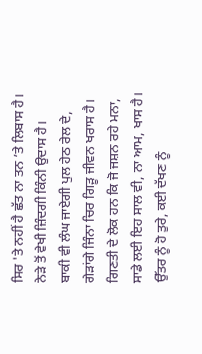ਸਿਰ 'ਤੇ ਨਹੀਂ ਹੈ ਛੱਤ ਨਾ ਤਨ ’ਤੇ ਲਿਬਾਸ ਹੈ।
ਨੇੜੇ ਤੋਂ ਵੇਖੀ ਜ਼ਿੰਦਗੀ ਕਿੰਨੀ ਉਦਾਸ ਹੈ।
ਬਾਕੀ ਵੀ ਲੰਘ ਜਾਏਗੀ ਪੁਲ ਹੇਠ ਰੇਲ ਦੇ,
ਗੇੜਾਂਗੇ ਜਿੰਨਾ ਚਿਰ ਗਿੜੂ ਜੀਵਨ ਖਰਾਸ ਹੈ।
ਗਿਣਤੀ ਦੇ ਲੋਕ ਹਨ ਕਿ ਜੋ ਜਸ਼ਨ ਰਹੇ ਮਨਾ,
ਸਾਡੇ ਲਈ ਇਹ ਸਾਲ ਵੀ, ਨਾ ਆਮ, ਖਾਸ ਹੈ।
ਉੱਤਰ ਨੂੰ ਹੋ ਤੁਰੇ, ਕਈ ਦੱਖਣ ਨੂੰ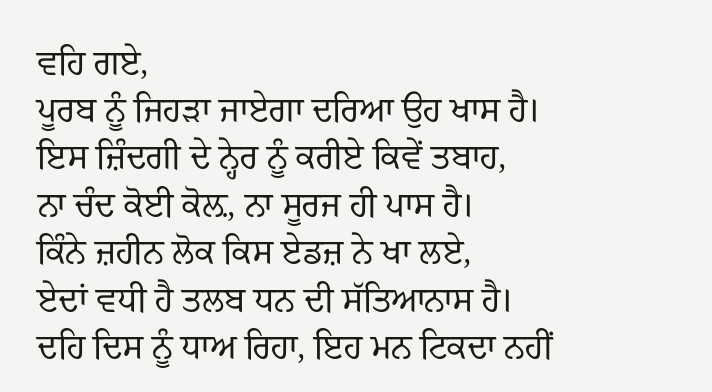ਵਹਿ ਗਏ,
ਪੂਰਬ ਨੂੰ ਜਿਹੜਾ ਜਾਏਗਾ ਦਰਿਆ ਉਹ ਖਾਸ ਹੈ।
ਇਸ ਜ਼ਿੰਦਗੀ ਦੇ ਨ੍ਹੇਰ ਨੂੰ ਕਰੀਏ ਕਿਵੇਂ ਤਬਾਹ,
ਨਾ ਚੰਦ ਕੋਈ ਕੋਲ਼, ਨਾ ਸੂਰਜ ਹੀ ਪਾਸ ਹੈ।
ਕਿੰਨੇ ਜ਼ਹੀਨ ਲੋਕ ਕਿਸ ਏਡਜ਼ ਨੇ ਖਾ ਲਏ,
ਏਦਾਂ ਵਧੀ ਹੈ ਤਲਬ ਧਨ ਦੀ ਸੱਤਿਆਨਾਸ ਹੈ।
ਦਹਿ ਦਿਸ ਨੂੰ ਧਾਅ ਰਿਹਾ, ਇਹ ਮਨ ਟਿਕਦਾ ਨਹੀਂ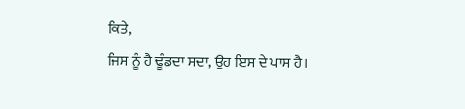ਕਿਤੇ,
ਜਿਸ ਨੂੰ ਹੈ ਢੂੰਡਦਾ ਸਦਾ, ਉਹ ਇਸ ਦੇ ਪਾਸ ਹੈ।